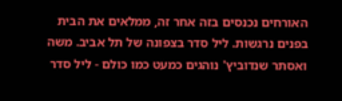האורחים נכנסים בזה אחר זה, ממלאים את הבית בפנים נרגשות. ליל סדר בצפונה של תל אביב. משה ואסתר שנדוביץ' נוהגים כמעט כמו כולם - ליל סדר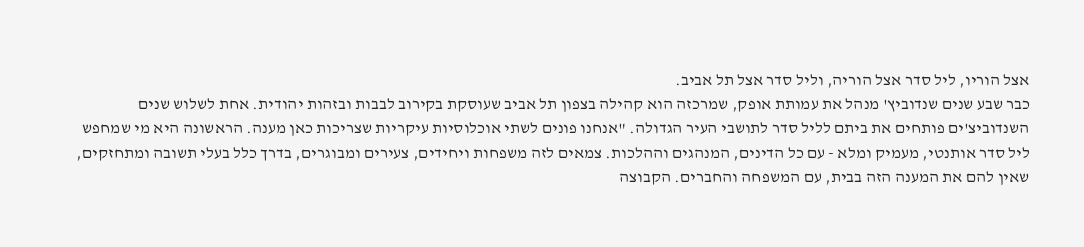אצל הוריו, ליל סדר אצל הוריה, וליל סדר אצל תל אביב.
כבר שבע שנים שנדוביץ' מנהל את עמותת אופק, שמרכזה הוא קהילה בצפון תל אביב שעוסקת בקירוב לבבות ובזהות יהודית. אחת לשלוש שנים השנדוביצ'ים פותחים את ביתם לליל סדר לתושבי העיר הגדולה. "אנחנו פונים לשתי אוכלוסיות עיקריות שצריכות כאן מענה. הראשונה היא מי שמחפש ליל סדר אותנטי, מעמיק ומלא - עם כל הדינים, המנהגים וההלכות. צמאים לזה משפחות ויחידים, צעירים ומבוגרים, בדרך כלל בעלי תשובה ומתחזקים, שאין להם את המענה הזה בבית, עם המשפחה והחברים. הקבוצה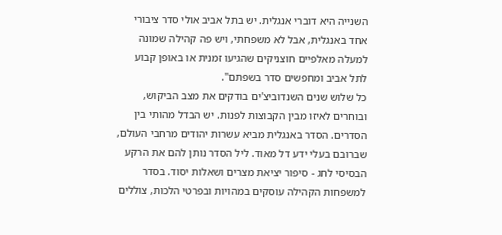השנייה היא דוברי אנגלית. יש בתל אביב אולי סדר ציבורי אחד באנגלית, אבל לא משפחתי, ויש פה קהילה שמונה למעלה מאלפיים חוצניקים שהגיעו זמנית או באופן קבוע לתל אביב ומחפשים סדר בשפתם".
כל שלוש שנים השנדוביצ'ים בודקים את מצב הביקוש, ובוחרים לאיזו מבין הקבוצות לפנות. יש הבדל מהותי בין הסדרים. הסדר באנגלית מביא עשרות יהודים מרחבי העולם, שברובם בעלי ידע דל מאוד. ליל הסדר נותן להם את הרקע הבסיסי לחג - סיפור יציאת מצרים ושאלות יסוד. בסדר למשפחות הקהילה עוסקים במהויות ובפרטי הלכות, צוללים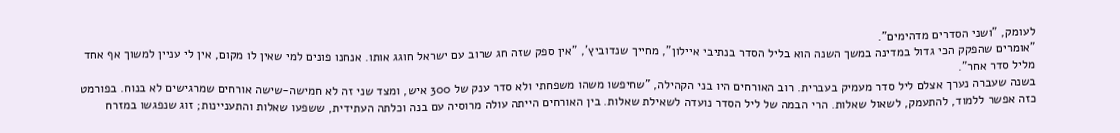לעומק, "ושני הסדרים מדהימים".
"אומרים שהפקק הכי גדול במדינה במשך השנה הוא בליל הסדר בנתיבי איילון", מחייך שנדוביץ', "אין ספק שזה חג שרוב עם ישראל חוגג אותו. אנחנו פונים למי שאין לו מקום, אין לי עניין למשוך אף אחד מליל סדר אחר".
בשנה שעברה נערך אצלם ליל סדר מעמיק בעברית. רוב האורחים היו בני הקהילה, "שחיפשו משהו משפחתי ולא סדר ענק של 300 איש, ומצד שני זה לא חמישה-שישה אורחים שמרגישים לא בנוח. בפורמט כזה אפשר ללמוד, להתעמק, לשאול שאלות. הרי הבמה של ליל הסדר נועדה לשאילת שאלות. בין האורחים הייתה עולה מרוסיה עם בנה וכלתה העתידית, ששפעו שאלות והתעניינות; זוג שנפגשו במזרח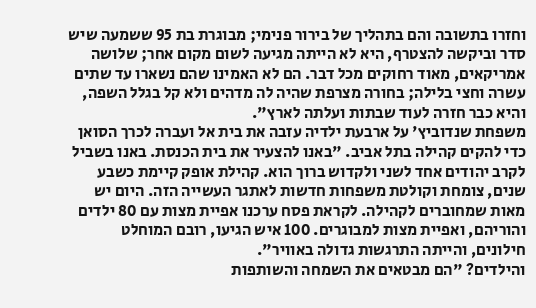וחזרו בתשובה והם בתהליך של בירור פנימי; מבוגרת בת 95 ששמעה שיש סדר וביקשה להצטרף, היא לא הייתה מגיעה לשום מקום אחר; שלושה אמריקאים, מאוד רחוקים מכל דבר. הם לא האמינו שהם נשארו עד שתים עשרה וחצי בלילה; בחורה מצרפת שהיה לה מדהים ולא קל בגלל השפה, והיא כבר חזרה לעוד שבתות ועלתה לארץ".
משפחת שנדוביץ' על ארבעת ילדיה עזבה את בית אל ועברה לכרך הסואן כדי להקים קהילה בתל אביב. "באנו להצעיר את בית הכנסת. באנו בשביל לקרב יהודים אחד לשני ולקדוש ברוך הוא. קהילת אופק קיימת כשבע שנים, צומחת וקולטת משפחות חדשות לאתגר העשייה הזה. היום יש מאות שמחוברים לקהילה. לקראת פסח ערכנו אפיית מצות עם 80 ילדים והוריהם, ואפיית מצות למבוגרים. 100 איש הגיעו, רובם המוחלט חילונים, והייתה התרגשות גדולה באוויר".
והילדים? "הם מבטאים את השמחה והשותפות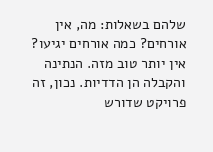שלהם בשאלות: מה, אין אורחים? כמה אורחים יגיעו? אין יותר טוב מזה. הנתינה והקבלה הן הדדיות. נכון, זה פרויקט שדורש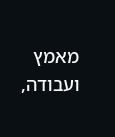מאמץ ועבודה,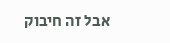אבל זה חיבוק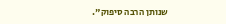שנותן הרבה סיפוק".